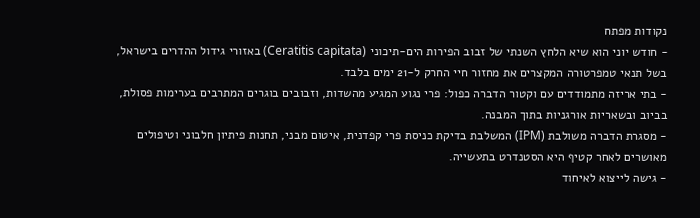נקודות מפתח
- חודש יוני הוא שיא הלחץ השנתי של זבוב הפירות הים-תיכוני (Ceratitis capitata) באזורי גידול ההדרים בישראל, בשל תנאי טמפרטורה המקצרים את מחזור חיי החרק ל-21 ימים בלבד.
- בתי אריזה מתמודדים עם וקטור הדברה כפול: פרי נגוע המגיע מהשדות, וזבובים בוגרים המתרבים בערימות פסולת, בביוב ובשאריות אורגניות בתוך המבנה.
- מסגרת הדברה משולבת (IPM) המשלבת בדיקת כניסת פרי קפדנית, איטום מבני, תחנות פיתיון חלבוני וטיפולים מאושרים לאחר קטיף היא הסטנדרט בתעשייה.
- גישה לייצוא לאיחוד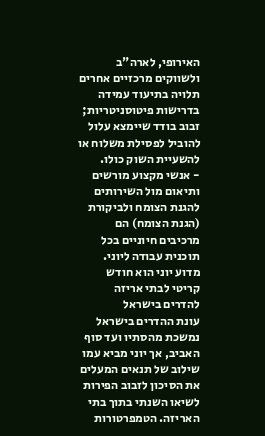האירופי, לארה"ב ולשווקים מרכזיים אחרים תלויה בתיעוד עמידה בדרישות פיטוסניטריות; זבוב בודד שיימצא עלול להוביל לפסילת משלוח או להשעיית השוק כולו.
- אנשי מקצוע מורשים ותיאום מול השירותים להגנת הצומח ולביקורת (הגנת הצומח) הם מרכיבים חיוניים בכל תוכנית עבודה ליוני.
מדוע יוני הוא חודש קריטי לבתי אריזה להדרים בישראל
עונת ההדרים בישראל נמשכת מהסתיו ועד סוף האביב, אך יוני מביא עמו שילוב של תנאים המעלים את הסיכון לזבוב הפירות לשיאו השנתי בתוך בתי האריזה. הטמפרטורות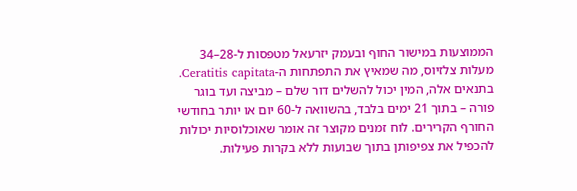הממוצעות במישור החוף ובעמק יזרעאל מטפסות ל-28–34 מעלות צלזיוס, מה שמאיץ את התפתחות ה-Ceratitis capitata. בתנאים אלה, המין יכול להשלים דור שלם – מביצה ועד בוגר פורה – בתוך 21 ימים בלבד, בהשוואה ל-60 יום או יותר בחודשי החורף הקרירים. לוח זמנים מקוצר זה אומר שאוכלוסיות יכולות להכפיל את צפיפותן בתוך שבועות ללא בקרות פעילות.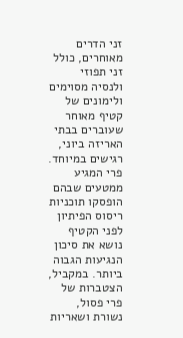זני הדרים מאוחרים, כולל זני תפוזי ולנסיה מסוימים ולימונים של קטיף מאוחר שעוברים בבתי האריזה ביוני, רגישים במיוחד. פרי המגיע ממטעים שבהם הופסקו תוכניות ריסוס הפיתיון לפני הקטיף נושא את סיכון הנגיעות הגבוה ביותר. במקביל, הצטברות של פרי פסול, נשורת ושאריות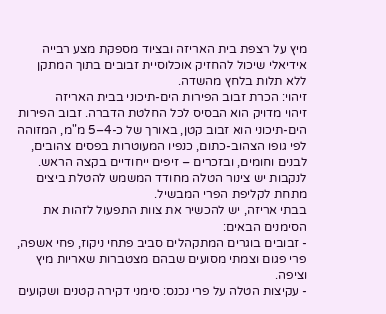מיץ על רצפת בית האריזה ובציוד מספקת מצע רבייה אידיאלי שיכול להחזיק אוכלוסיית זבובים בתוך המתקן ללא תלות בלחץ מהשדה.
זיהוי: הכרת זבוב הפירות הים-תיכוני בבית האריזה
זיהוי מדויק הוא הבסיס לכל החלטת הדברה. זבוב הפירות הים-תיכוני הוא זבוב קטן, באורך של כ-4–5 מ"מ, המזוהה לפי גופו הצהוב-כתום, כנפיו המעוטרות בפסים צהובים, לבנים וחומים, ובזכרים – זיפים ייחודיים בקצה הראש. לנקבות יש צינור הטלה מחודד המשמש להטלת ביצים מתחת לקליפת הפרי המבשיל.
בבתי אריזה, יש להכשיר את צוות התפעול לזהות את הסימנים הבאים:
- זבובים בוגרים המתקהלים סביב פתחי ניקוז, פחי אשפה, פרי פגום וצמתי מסועים שבהם מצטברות שאריות מיץ וציפה.
- עקיצות הטלה על פרי נכנס: סימני דקירה קטנים ושקועים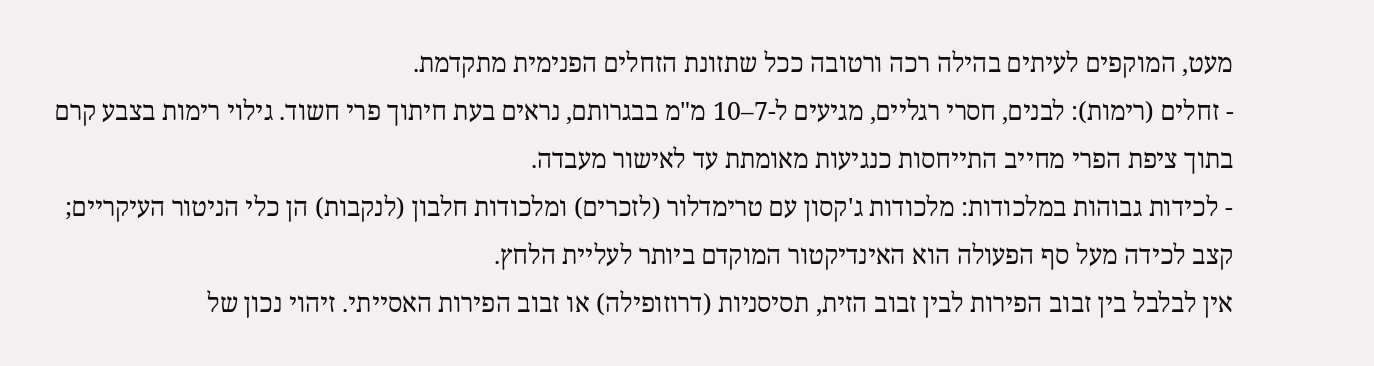מעט, המוקפים לעיתים בהילה רכה ורטובה ככל שתזונת הזחלים הפנימית מתקדמת.
- זחלים (רימות): לבנים, חסרי רגליים, מגיעים ל-7–10 מ"מ בבגרותם, נראים בעת חיתוך פרי חשוד. גילוי רימות בצבע קרם בתוך ציפת הפרי מחייב התייחסות כנגיעות מאומתת עד לאישור מעבדה.
- לכידות גבוהות במלכודות: מלכודות ג'קסון עם טרימדלור (לזכרים) ומלכודות חלבון (לנקבות) הן כלי הניטור העיקריים; קצב לכידה מעל סף הפעולה הוא האינדיקטור המוקדם ביותר לעליית הלחץ.
אין לבלבל בין זבוב הפירות לבין זבוב הזית, תסיסניות (דרוזופילה) או זבוב הפירות האסייתי. זיהוי נכון של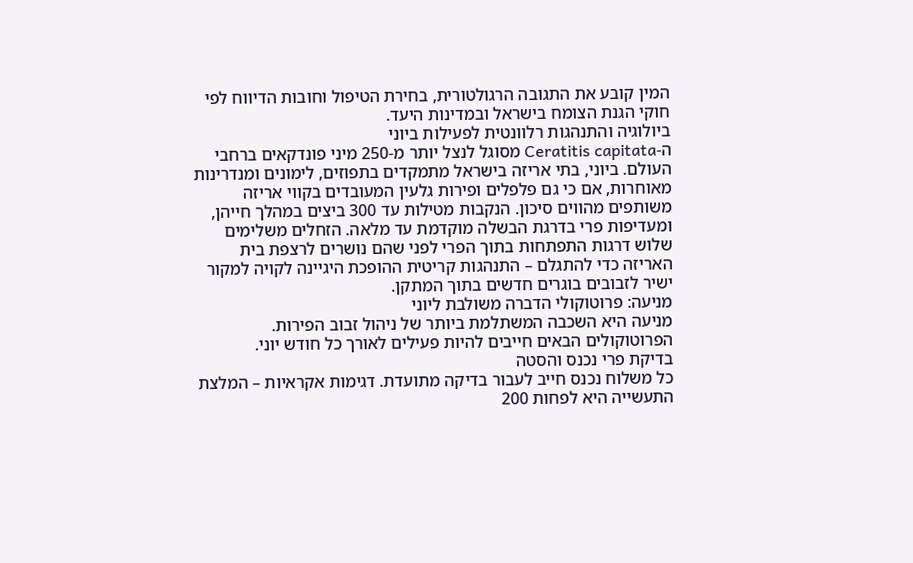המין קובע את התגובה הרגולטורית, בחירת הטיפול וחובות הדיווח לפי חוקי הגנת הצומח בישראל ובמדינות היעד.
ביולוגיה והתנהגות רלוונטית לפעילות ביוני
ה-Ceratitis capitata מסוגל לנצל יותר מ-250 מיני פונדקאים ברחבי העולם. ביוני, בתי אריזה בישראל מתמקדים בתפוזים, לימונים ומנדרינות מאוחרות, אם כי גם פלפלים ופירות גלעין המעובדים בקווי אריזה משותפים מהווים סיכון. הנקבות מטילות עד 300 ביצים במהלך חייהן, ומעדיפות פרי בדרגת הבשלה מוקדמת עד מלאה. הזחלים משלימים שלוש דרגות התפתחות בתוך הפרי לפני שהם נושרים לרצפת בית האריזה כדי להתגלם – התנהגות קריטית ההופכת היגיינה לקויה למקור ישיר לזבובים בוגרים חדשים בתוך המתקן.
מניעה: פרוטוקולי הדברה משולבת ליוני
מניעה היא השכבה המשתלמת ביותר של ניהול זבוב הפירות. הפרוטוקולים הבאים חייבים להיות פעילים לאורך כל חודש יוני.
בדיקת פרי נכנס והסטה
כל משלוח נכנס חייב לעבור בדיקה מתועדת. דגימות אקראיות – המלצת התעשייה היא לפחות 200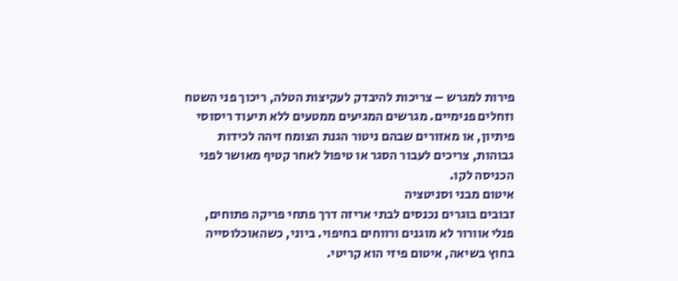פירות למגרש – צריכות להיבדק לעקיצות הטלה, ריכוך פני השטח וזחלים פנימיים. מגרשים המגיעים ממטעים ללא תיעוד ריסוסי פיתיון, או מאזורים שבהם ניטור הגנת הצומח זיהה לכידות גבוהות, צריכים לעבור הסגר או טיפול לאחר קטיף מאושר לפני הכניסה לקו.
איטום מבני וסניטציה
זבובים בוגרים נכנסים לבתי אריזה דרך פתחי פריקה פתוחים, פנלי אוורור לא מוגנים ורווחים בחיפוי. ביוני, כשהאוכלוסייה בחוץ בשיאה, איטום פיזי הוא קריטי.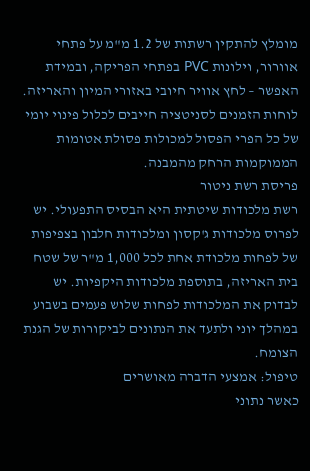מומלץ להתקין רשתות של 1.2 מ"מ על פתחי אוורור, וילונות PVC בפתחי הפריקה, ובמידת האפשר – לחץ אוויר חיובי באזורי המיון והאריזה. לוחות הזמנים לסניטציה חייבים לכלול פינוי יומי של כל הפרי הפסול למכולות פסולת אטומות הממוקמות הרחק מהמבנה.
פריסת רשת ניטור
רשת מלכודות שיטתית היא הבסיס התפעולי. יש לפרוס מלכודות ג'קסון ומלכודות חלבון בצפיפות של לפחות מלכודת אחת לכל 1,000 מ"ר של שטח בית האריזה, בתוספת מלכודות היקפיות. יש לבדוק את המלכודות לפחות שלוש פעמים בשבוע במהלך יוני ולתעד את הנתונים לביקורות של הגנת הצומח.
טיפול: אמצעי הדברה מאושרים
כאשר נתוני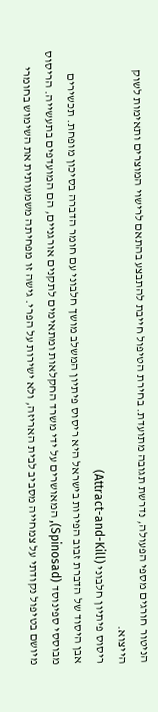הניטור חורגים מספי הפעולה, נדרשת תגובה מתועדת. בחירת הטיפול חייבת להתבצע בהתאם לרישוי המוצרים ותאימות לשוק הייצוא.
ריסוס פיתיון חלבוני (Attract-and-Kill)
אבן היסוד של הדברת זבוב הפירות בישראל היא ריסוס פיתיון המשלב מושך חלבוני עם חומר הדברה בסיכון מופחת. תכשירים מבוססי ספינוסד (Spinosad), המאושרים על ידי משרד החקלאות ומתאימים לתקנים אורגניים, הם המועדפים בתעשייה. הריסוס מיושם בטיפול נקודתי על צמחייה מסביב לבית האריזה, ולא ישירות על הפרי. גישה זו מפחיתה משמעותית את השימוש בחומרי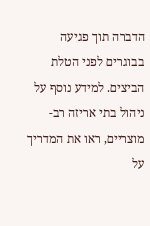הדברה תוך פגיעה בבוגרים לפני הטלת הביצים. למידע נוסף על ניהול בתי אריזה רב-מוצריים, ראו את המדריך על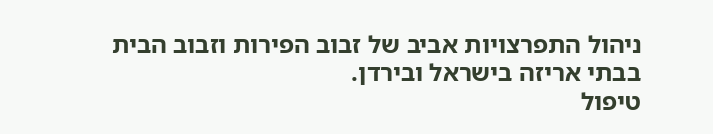ניהול התפרצויות אביב של זבוב הפירות וזבוב הבית בבתי אריזה בישראל ובירדן.
טיפול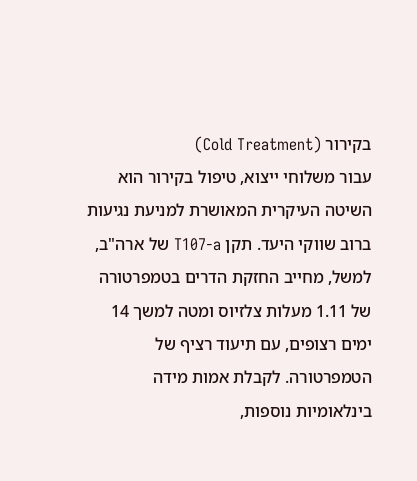בקירור (Cold Treatment)
עבור משלוחי ייצוא, טיפול בקירור הוא השיטה העיקרית המאושרת למניעת נגיעות ברוב שווקי היעד. תקן T107-a של ארה"ב, למשל, מחייב החזקת הדרים בטמפרטורה של 1.11 מעלות צלזיוס ומטה למשך 14 ימים רצופים, עם תיעוד רציף של הטמפרטורה. לקבלת אמות מידה בינלאומיות נוספות,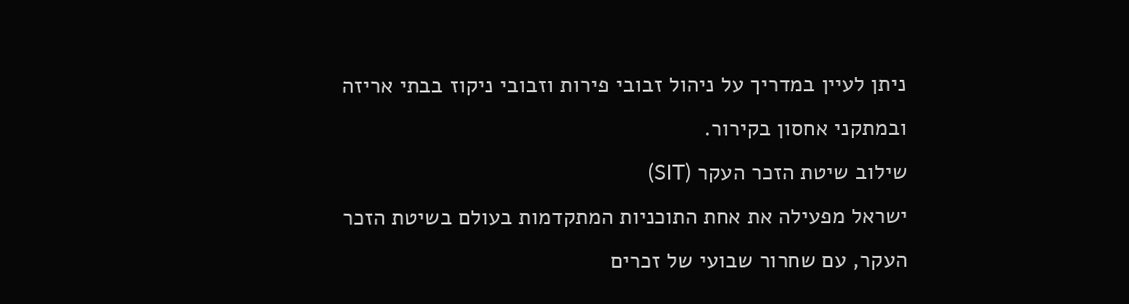ניתן לעיין במדריך על ניהול זבובי פירות וזבובי ניקוז בבתי אריזה ובמתקני אחסון בקירור.
שילוב שיטת הזכר העקר (SIT)
ישראל מפעילה את אחת התוכניות המתקדמות בעולם בשיטת הזכר העקר, עם שחרור שבועי של זכרים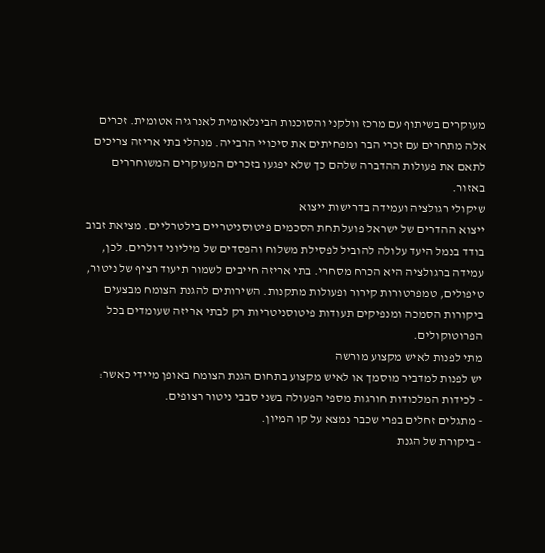מעוקרים בשיתוף עם מרכז וולקני והסוכנות הבינלאומית לאנרגיה אטומית. זכרים אלה מתחרים עם זכרי הבר ומפחיתים את סיכויי הרבייה. מנהלי בתי אריזה צריכים לתאם את פעולות ההדברה שלהם כך שלא יפגעו בזכרים המעוקרים המשוחררים באזור.
שיקולי רגולציה ועמידה בדרישות ייצוא
ייצוא ההדרים של ישראל פועל תחת הסכמים פיטוסניטריים בילטרליים. מציאת זבוב בודד בנמל היעד עלולה להוביל לפסילת משלוח והפסדים של מיליוני דולרים. לכן, עמידה ברגולציה היא הכרח מסחרי. בתי אריזה חייבים לשמור תיעוד רציף של ניטור, טיפולים, טמפרטורות קירור ופעולות מתקנות. השירותים להגנת הצומח מבצעים ביקורות הסמכה ומנפיקים תעודות פיטוסניטריות רק לבתי אריזה שעומדים בכל הפרוטוקולים.
מתי לפנות לאיש מקצוע מורשה
יש לפנות למדביר מוסמך או לאיש מקצוע בתחום הגנת הצומח באופן מיידי כאשר:
- לכידות המלכודות חורגות מספי הפעולה בשני סבבי ניטור רצופים.
- מתגלים זחלים בפרי שכבר נמצא על קו המיון.
- ביקורת של הגנת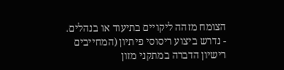הצומח מזהה ליקויים בתיעוד או בנהלים.
- נדרש ביצוע ריסוסי פיתיון (המחייבים רישיון הדברה במתקני מזון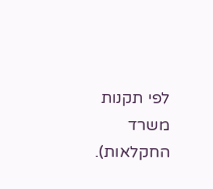לפי תקנות משרד החקלאות).